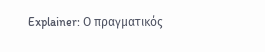Explainer: Ο πραγματικός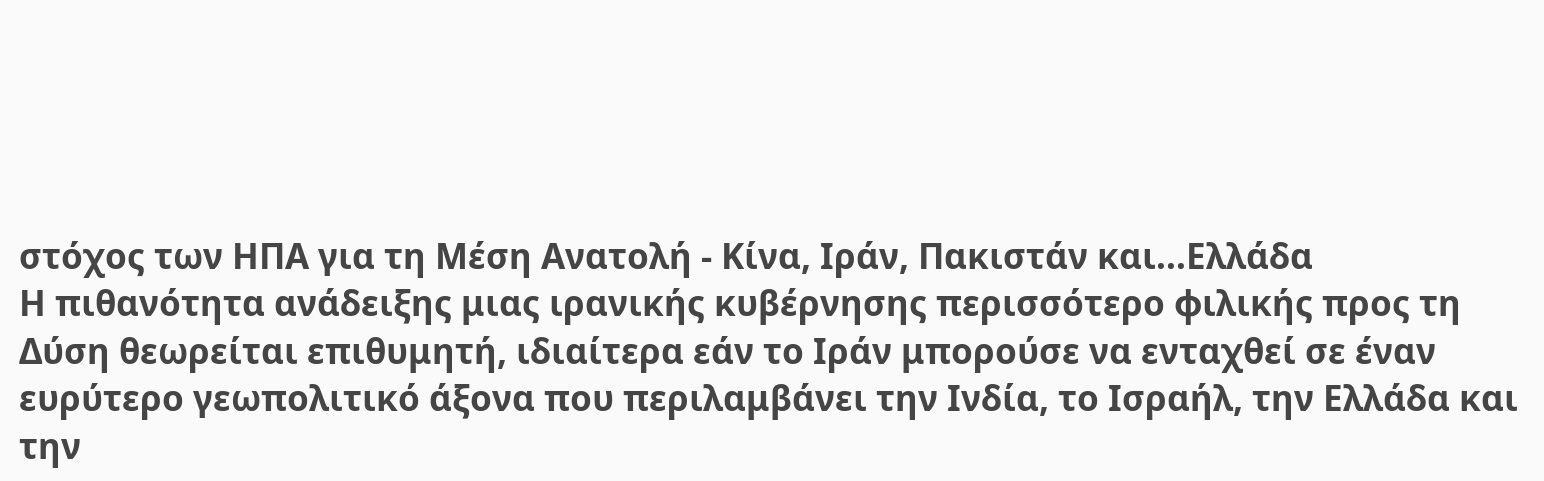στόχος των ΗΠΑ για τη Μέση Ανατολή - Κίνα, Ιράν, Πακιστάν και...Ελλάδα
Η πιθανότητα ανάδειξης μιας ιρανικής κυβέρνησης περισσότερο φιλικής προς τη Δύση θεωρείται επιθυμητή, ιδιαίτερα εάν το Ιράν μπορούσε να ενταχθεί σε έναν ευρύτερο γεωπολιτικό άξονα που περιλαμβάνει την Ινδία, το Ισραήλ, την Ελλάδα και την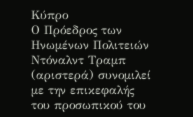Κύπρο
Ο Πρόεδρος των Ηνωμένων Πολιτειών Ντόναλντ Τραμπ (αριστερά) συνομιλεί με την επικεφαλής του προσωπικού του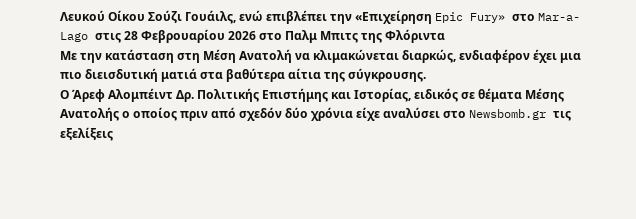Λευκού Οίκου Σούζι Γουάιλς, ενώ επιβλέπει την «Επιχείρηση Epic Fury» στο Mar-a-Lago στις 28 Φεβρουαρίου 2026 στο Παλμ Μπιτς της Φλόριντα
Με την κατάσταση στη Μέση Ανατολή να κλιμακώνεται διαρκώς, ενδιαφέρον έχει μια πιο διεισδυτική ματιά στα βαθύτερα αίτια της σύγκρουσης.
Ο Άρεφ Αλομπέιντ Δρ. Πολιτικής Επιστήμης και Ιστορίας, ειδικός σε θέματα Μέσης Ανατολής ο οποίος πριν από σχεδόν δύο χρόνια είχε αναλύσει στο Newsbomb.gr τις εξελίξεις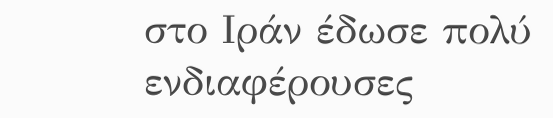στο Ιράν έδωσε πολύ ενδιαφέρουσες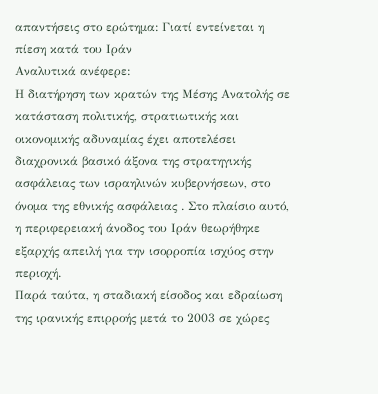απαντήσεις στο ερώτημα: Γιατί εντείνεται η πίεση κατά του Ιράν
Αναλυτικά ανέφερε:
Η διατήρηση των κρατών της Μέσης Ανατολής σε κατάσταση πολιτικής, στρατιωτικής και οικονομικής αδυναμίας έχει αποτελέσει διαχρονικά βασικό άξονα της στρατηγικής ασφάλειας των ισραηλινών κυβερνήσεων, στο όνομα της εθνικής ασφάλειας . Στο πλαίσιο αυτό, η περιφερειακή άνοδος του Ιράν θεωρήθηκε εξαρχής απειλή για την ισορροπία ισχύος στην περιοχή.
Παρά ταύτα, η σταδιακή είσοδος και εδραίωση της ιρανικής επιρροής μετά το 2003 σε χώρες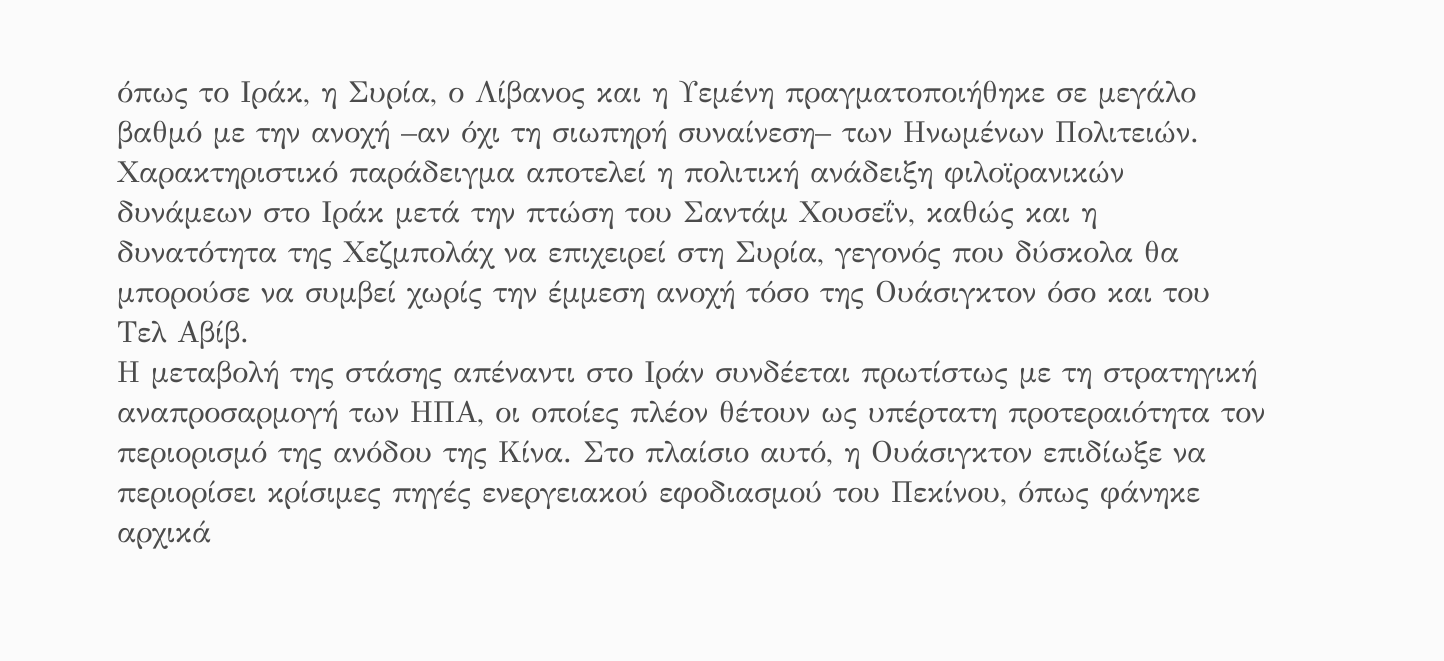όπως το Ιράκ, η Συρία, ο Λίβανος και η Υεμένη πραγματοποιήθηκε σε μεγάλο βαθμό με την ανοχή –αν όχι τη σιωπηρή συναίνεση– των Ηνωμένων Πολιτειών. Χαρακτηριστικό παράδειγμα αποτελεί η πολιτική ανάδειξη φιλοϊρανικών δυνάμεων στο Ιράκ μετά την πτώση του Σαντάμ Χουσεΐν, καθώς και η δυνατότητα της Χεζμπολάχ να επιχειρεί στη Συρία, γεγονός που δύσκολα θα μπορούσε να συμβεί χωρίς την έμμεση ανοχή τόσο της Ουάσιγκτον όσο και του Τελ Αβίβ.
Η μεταβολή της στάσης απέναντι στο Ιράν συνδέεται πρωτίστως με τη στρατηγική αναπροσαρμογή των ΗΠΑ, οι οποίες πλέον θέτουν ως υπέρτατη προτεραιότητα τον περιορισμό της ανόδου της Κίνα. Στο πλαίσιο αυτό, η Ουάσιγκτον επιδίωξε να περιορίσει κρίσιμες πηγές ενεργειακού εφοδιασμού του Πεκίνου, όπως φάνηκε αρχικά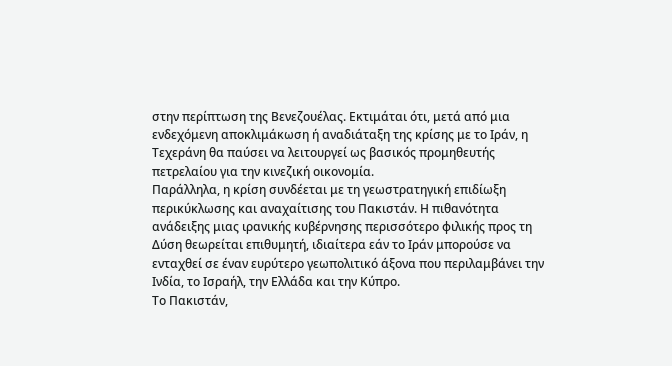στην περίπτωση της Βενεζουέλας. Εκτιμάται ότι, μετά από μια ενδεχόμενη αποκλιμάκωση ή αναδιάταξη της κρίσης με το Ιράν, η Τεχεράνη θα παύσει να λειτουργεί ως βασικός προμηθευτής πετρελαίου για την κινεζική οικονομία.
Παράλληλα, η κρίση συνδέεται με τη γεωστρατηγική επιδίωξη περικύκλωσης και αναχαίτισης του Πακιστάν. Η πιθανότητα ανάδειξης μιας ιρανικής κυβέρνησης περισσότερο φιλικής προς τη Δύση θεωρείται επιθυμητή, ιδιαίτερα εάν το Ιράν μπορούσε να ενταχθεί σε έναν ευρύτερο γεωπολιτικό άξονα που περιλαμβάνει την Ινδία, το Ισραήλ, την Ελλάδα και την Κύπρο.
Το Πακιστάν,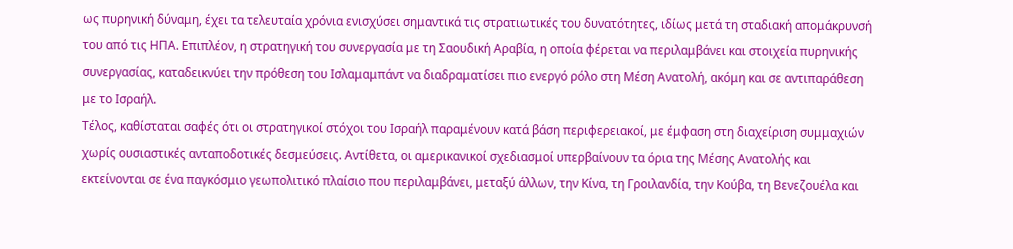ως πυρηνική δύναμη, έχει τα τελευταία χρόνια ενισχύσει σημαντικά τις στρατιωτικές του δυνατότητες, ιδίως μετά τη σταδιακή απομάκρυνσή του από τις ΗΠΑ. Επιπλέον, η στρατηγική του συνεργασία με τη Σαουδική Αραβία, η οποία φέρεται να περιλαμβάνει και στοιχεία πυρηνικής συνεργασίας, καταδεικνύει την πρόθεση του Ισλαμαμπάντ να διαδραματίσει πιο ενεργό ρόλο στη Μέση Ανατολή, ακόμη και σε αντιπαράθεση με το Ισραήλ.
Τέλος, καθίσταται σαφές ότι οι στρατηγικοί στόχοι του Ισραήλ παραμένουν κατά βάση περιφερειακοί, με έμφαση στη διαχείριση συμμαχιών χωρίς ουσιαστικές ανταποδοτικές δεσμεύσεις. Αντίθετα, οι αμερικανικοί σχεδιασμοί υπερβαίνουν τα όρια της Μέσης Ανατολής και εκτείνονται σε ένα παγκόσμιο γεωπολιτικό πλαίσιο που περιλαμβάνει, μεταξύ άλλων, την Κίνα, τη Γροιλανδία, την Κούβα, τη Βενεζουέλα και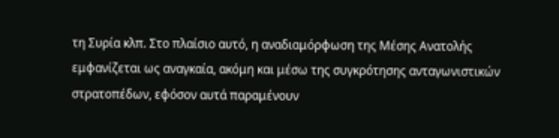τη Συρία κλπ. Στο πλαίσιο αυτό, η αναδιαμόρφωση της Μέσης Ανατολής εμφανίζεται ως αναγκαία, ακόμη και μέσω της συγκρότησης ανταγωνιστικών στρατοπέδων, εφόσον αυτά παραμένουν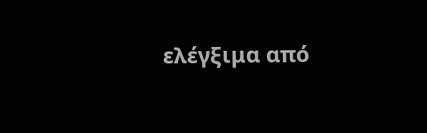ελέγξιμα από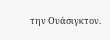την Ουάσιγκτον.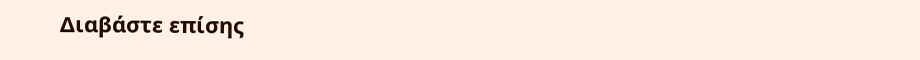Διαβάστε επίσης